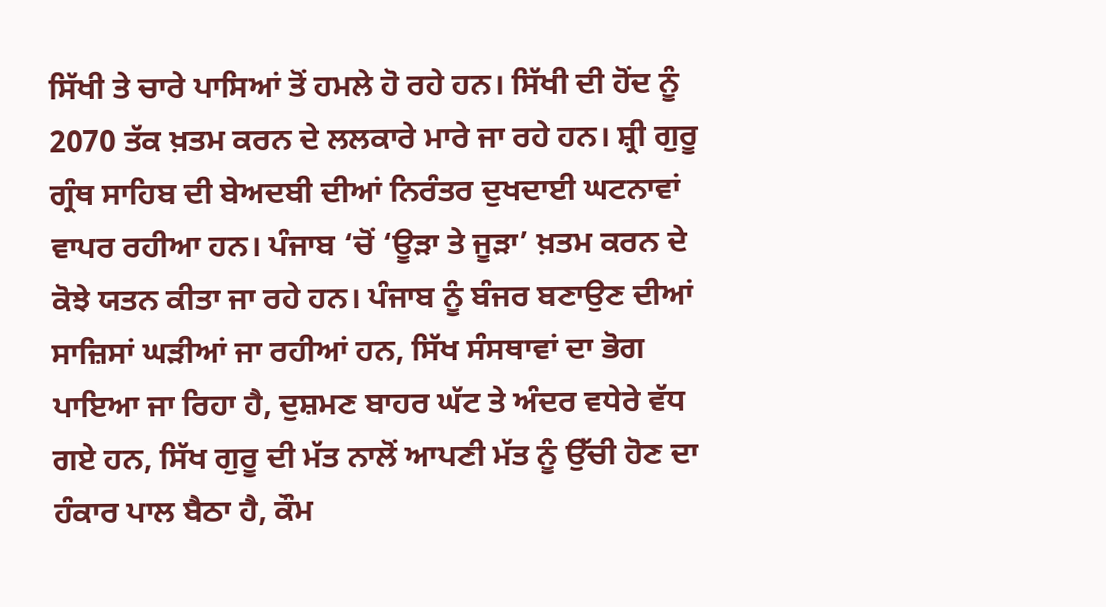ਸਿੱਖੀ ਤੇ ਚਾਰੇ ਪਾਸਿਆਂ ਤੋਂ ਹਮਲੇ ਹੋ ਰਹੇ ਹਨ। ਸਿੱਖੀ ਦੀ ਹੋਂਦ ਨੂੰ 2070 ਤੱਕ ਖ਼ਤਮ ਕਰਨ ਦੇ ਲਲਕਾਰੇ ਮਾਰੇ ਜਾ ਰਹੇ ਹਨ। ਸ਼੍ਰੀ ਗੁਰੂ ਗ੍ਰੰਥ ਸਾਹਿਬ ਦੀ ਬੇਅਦਬੀ ਦੀਆਂ ਨਿਰੰਤਰ ਦੁਖਦਾਈ ਘਟਨਾਵਾਂ ਵਾਪਰ ਰਹੀਆ ਹਨ। ਪੰਜਾਬ ‘ਚੋਂ ‘ਊੜਾ ਤੇ ਜੂੜਾ’ ਖ਼ਤਮ ਕਰਨ ਦੇ ਕੋਝੇ ਯਤਨ ਕੀਤਾ ਜਾ ਰਹੇ ਹਨ। ਪੰਜਾਬ ਨੂੰ ਬੰਜਰ ਬਣਾਉਣ ਦੀਆਂ ਸਾਜ਼ਿਸਾਂ ਘੜੀਆਂ ਜਾ ਰਹੀਆਂ ਹਨ, ਸਿੱਖ ਸੰਸਥਾਵਾਂ ਦਾ ਭੋਗ ਪਾਇਆ ਜਾ ਰਿਹਾ ਹੈ, ਦੁਸ਼ਮਣ ਬਾਹਰ ਘੱਟ ਤੇ ਅੰਦਰ ਵਧੇਰੇ ਵੱਧ ਗਏ ਹਨ, ਸਿੱਖ ਗੁਰੂ ਦੀ ਮੱਤ ਨਾਲੋਂ ਆਪਣੀ ਮੱਤ ਨੂੰ ਉੱਚੀ ਹੋਣ ਦਾ ਹੰਕਾਰ ਪਾਲ ਬੈਠਾ ਹੈ, ਕੌਮ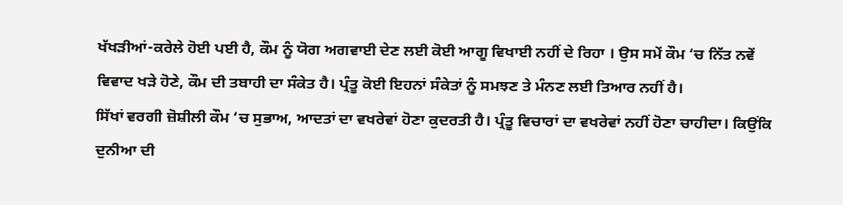ਖੱਖੜੀਆਂ-ਕਰੇਲੇ ਹੋਈ ਪਈ ਹੈ, ਕੌਮ ਨੂੰ ਯੋਗ ਅਗਵਾਈ ਦੇਣ ਲਈ ਕੋਈ ਆਗੂ ਵਿਖਾਈ ਨਹੀਂ ਦੇ ਰਿਹਾ । ਉਸ ਸਮੇਂ ਕੌਮ ‘ਚ ਨਿੱਤ ਨਵੇਂ ਵਿਵਾਦ ਖੜੇ ਹੋਣੇ, ਕੌਮ ਦੀ ਤਬਾਹੀ ਦਾ ਸੰਕੇਤ ਹੈ। ਪ੍ਰੰਤੂ ਕੋਈ ਇਹਨਾਂ ਸੰਕੇਤਾਂ ਨੂੰ ਸਮਝਣ ਤੇ ਮੰਨਣ ਲਈ ਤਿਆਰ ਨਹੀਂ ਹੈ।
ਸਿੱਖਾਂ ਵਰਗੀ ਜ਼ੋਸ਼ੀਲੀ ਕੌਮ ‘ਚ ਸੁਭਾਅ, ਆਦਤਾਂ ਦਾ ਵਖਰੇਵਾਂ ਹੋਣਾ ਕੁਦਰਤੀ ਹੈ। ਪ੍ਰੰਤੂ ਵਿਚਾਰਾਂ ਦਾ ਵਖਰੇਵਾਂ ਨਹੀਂ ਹੋਣਾ ਚਾਹੀਦਾ। ਕਿਉਂਕਿ ਦੁਨੀਆ ਦੀ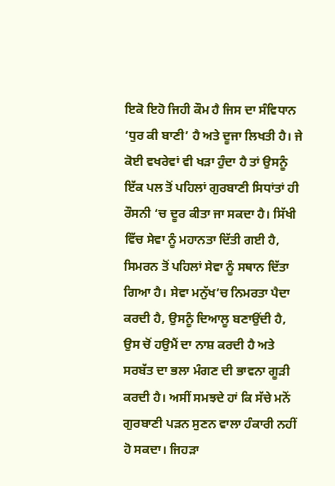ਇਕੋ ਇਹੋ ਜਿਹੀ ਕੌਮ ਹੈ ਜਿਸ ਦਾ ਸੰਵਿਧਾਨ ‘ਧੁਰ ਕੀ ਬਾਣੀ’ ਹੈ ਅਤੇ ਦੂਜਾ ਲਿਖਤੀ ਹੈ। ਜੇ ਕੋਈ ਵਖਰੇਵਾਂ ਵੀ ਖੜਾ ਹੁੰਦਾ ਹੈ ਤਾਂ ਉਸਨੂੰ ਇੱਕ ਪਲ ਤੋਂ ਪਹਿਲਾਂ ਗੁਰਬਾਣੀ ਸਿਧਾਂਤਾਂ ਹੀ ਰੌਸਨੀ ‘ਚ ਦੂਰ ਕੀਤਾ ਜਾ ਸਕਦਾ ਹੈ। ਸਿੱਖੀ ਵਿੱਚ ਸੇਵਾ ਨੂੰ ਮਹਾਨਤਾ ਦਿੱਤੀ ਗਈ ਹੈ, ਸਿਮਰਨ ਤੋਂ ਪਹਿਲਾਂ ਸੇਵਾ ਨੂੰ ਸਥਾਨ ਦਿੱਤਾ ਗਿਆ ਹੈ। ਸੇਵਾ ਮਨੁੱਖ’ਚ ਨਿਮਰਤਾ ਪੈਦਾ ਕਰਦੀ ਹੈ, ਉਸਨੂੰ ਦਿਆਲੂ ਬਣਾਉਂਦੀ ਹੈ, ਉਸ ਚੋਂ ਹਉਮੈਂ ਦਾ ਨਾਸ਼ ਕਰਦੀ ਹੈ ਅਤੇ ਸਰਬੱਤ ਦਾ ਭਲਾ ਮੰਗਣ ਦੀ ਭਾਵਨਾ ਗੂੜੀ ਕਰਦੀ ਹੈ। ਅਸੀਂ ਸਮਝਦੇ ਹਾਂ ਕਿ ਸੱਚੇ ਮਨੋਂ ਗੁਰਬਾਣੀ ਪੜਨ ਸੁਣਨ ਵਾਲਾ ਹੰਕਾਰੀ ਨਹੀਂ ਹੋ ਸਕਦਾ। ਜਿਹੜਾ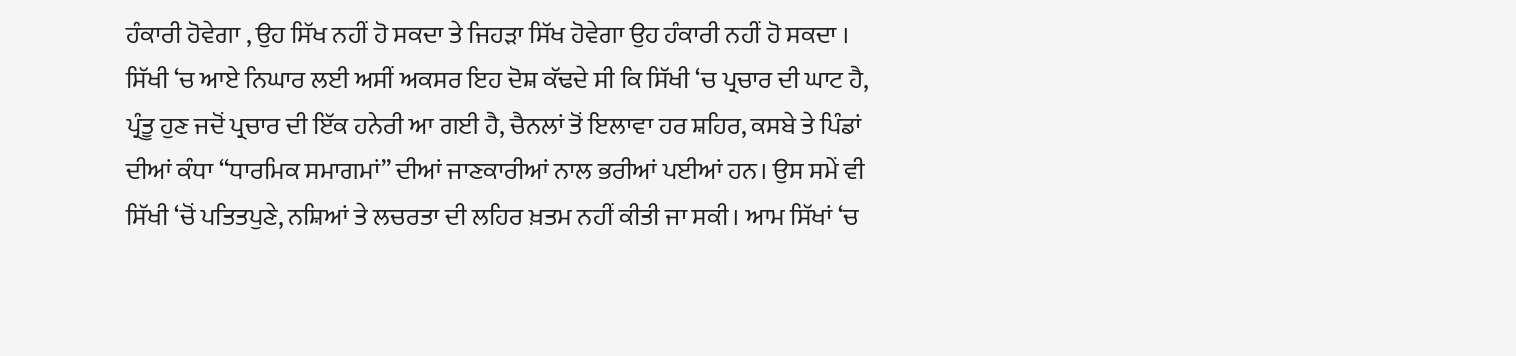ਹੰਕਾਰੀ ਹੋਵੇਗਾ , ਉਹ ਸਿੱਖ ਨਹੀਂ ਹੋ ਸਕਦਾ ਤੇ ਜਿਹੜਾ ਸਿੱਖ ਹੋਵੇਗਾ ਉਹ ਹੰਕਾਰੀ ਨਹੀਂ ਹੋ ਸਕਦਾ ।
ਸਿੱਖੀ ‘ਚ ਆਏ ਨਿਘਾਰ ਲਈ ਅਸੀਂ ਅਕਸਰ ਇਹ ਦੋਸ਼ ਕੱਢਦੇ ਸੀ ਕਿ ਸਿੱਖੀ ‘ਚ ਪ੍ਰਚਾਰ ਦੀ ਘਾਟ ਹੈ, ਪ੍ਰੰਤੂ ਹੁਣ ਜਦੋਂ ਪ੍ਰਚਾਰ ਦੀ ਇੱਕ ਹਨੇਰੀ ਆ ਗਈ ਹੈ, ਚੈਨਲਾਂ ਤੋਂ ਇਲਾਵਾ ਹਰ ਸ਼ਹਿਰ, ਕਸਬੇ ਤੇ ਪਿੰਡਾਂ ਦੀਆਂ ਕੰਧਾ “ਧਾਰਮਿਕ ਸਮਾਗਮਾਂ” ਦੀਆਂ ਜਾਣਕਾਰੀਆਂ ਨਾਲ ਭਰੀਆਂ ਪਈਆਂ ਹਨ। ਉਸ ਸਮੇਂ ਵੀ ਸਿੱਖੀ ‘ਚੋਂ ਪਤਿਤਪੁਣੇ, ਨਸ਼ਿਆਂ ਤੇ ਲਚਰਤਾ ਦੀ ਲਹਿਰ ਖ਼ਤਮ ਨਹੀਂ ਕੀਤੀ ਜਾ ਸਕੀ। ਆਮ ਸਿੱਖਾਂ ‘ਚ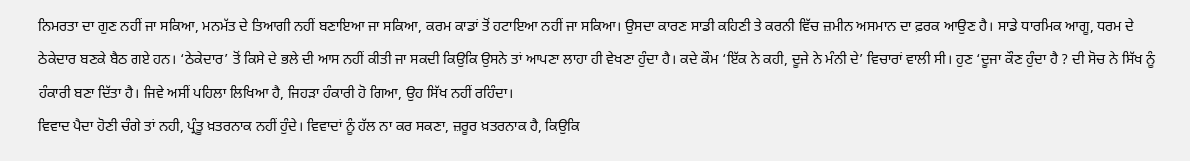ਨਿਮਰਤਾ ਦਾ ਗੁਣ ਨਹੀਂ ਜਾ ਸਕਿਆ, ਮਨਮੱਤ ਦੇ ਤਿਆਗੀ ਨਹੀਂ ਬਣਾਇਆ ਜਾ ਸਕਿਆ, ਕਰਮ ਕਾਡਾਂ ਤੋਂ ਹਟਾਇਆ ਨਹੀਂ ਜਾ ਸਕਿਆ। ਉਸਦਾ ਕਾਰਣ ਸਾਡੀ ਕਹਿਣੀ ਤੇ ਕਰਨੀ ਵਿੱਚ ਜ਼ਮੀਨ ਅਸਮਾਨ ਦਾ ਫ਼ਰਕ ਆਉਣ ਹੈ। ਸਾਡੇ ਧਾਰਮਿਕ ਆਗੂ, ਧਰਮ ਦੇ ਠੇਕੇਦਾਰ ਬਣਕੇ ਬੈਠ ਗਏ ਹਨ। ‘ਠੇਕੇਦਾਰ’ ਤੋਂ ਕਿਸੇ ਦੇ ਭਲੇ ਦੀ ਆਸ ਨਹੀਂ ਕੀਤੀ ਜਾ ਸਕਦੀ ਕਿਉਕਿ ਉਸਨੇ ਤਾਂ ਆਪਣਾ ਲਾਹਾ ਹੀ ਵੇਖਣਾ ਹੁੰਦਾ ਹੈ। ਕਦੇ ਕੌਮ ‘ਇੱਕ ਨੇ ਕਹੀ, ਦੂਜੇ ਨੇ ਮੰਨੀ ਦੇ’ ਵਿਚਾਰਾਂ ਵਾਲੀ ਸੀ। ਹੁਣ ‘ਦੂਜਾ ਕੌਣ ਹੁੰਦਾ ਹੈ ? ਦੀ ਸੋਚ ਨੇ ਸਿੱਖ ਨੂੰ ਹੰਕਾਰੀ ਬਣਾ ਦਿੱਤਾ ਹੈ। ਜਿਵੇ ਅਸੀਂ ਪਹਿਲਾ ਲਿਖਿਆ ਹੈ, ਜਿਹੜਾ ਹੰਕਾਰੀ ਹੋ ਗਿਆ, ਉਹ ਸਿੱਖ ਨਹੀਂ ਰਹਿੰਦਾ।
ਵਿਵਾਦ ਪੈਦਾ ਹੋਣੀ ਚੰਗੇ ਤਾਂ ਨਹੀ, ਪ੍ਰੰਤੂ ਖ਼ਤਰਨਾਕ ਨਹੀਂ ਹੁੰਦੇ। ਵਿਵਾਦਾਂ ਨੂੰ ਹੱਲ ਨਾ ਕਰ ਸਕਣਾ, ਜ਼ਰੂਰ ਖ਼ਤਰਨਾਕ ਹੈ, ਕਿਉਕਿ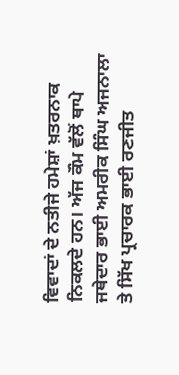ਵਿਵਾਦਾਂ ਦੇ ਨਤੀਜੇ ਹਮੇਸ਼ਾਂ ਖ਼ਤਰਨਾਕ ਨਿਕਲਦੇ ਹਨ। ਅੱਜ ਕੌਮ ਵੱਲੋਂ ਥਾਪੇ ਜਥੇਦਾਰ ਭਾਈ ਅਮਰੀਕ ਸਿੰਘ ਅਜਨਾਲਾ ਤੇ ਸਿੱਖ ਪ੍ਰਚਾਰਕ ਭਾਈ ਰਣਜੀਤ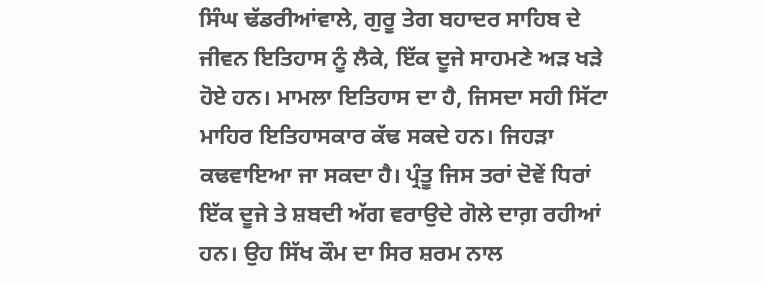ਸਿੰਘ ਢੱਡਰੀਆਂਵਾਲੇ, ਗੁਰੂ ਤੇਗ ਬਹਾਦਰ ਸਾਹਿਬ ਦੇ ਜੀਵਨ ਇਤਿਹਾਸ ਨੂੰ ਲੈਕੇ, ਇੱਕ ਦੂਜੇ ਸਾਹਮਣੇ ਅੜ ਖੜੇ ਹੋਏ ਹਨ। ਮਾਮਲਾ ਇਤਿਹਾਸ ਦਾ ਹੈ, ਜਿਸਦਾ ਸਹੀ ਸਿੱਟਾ ਮਾਹਿਰ ਇਤਿਹਾਸਕਾਰ ਕੱਢ ਸਕਦੇ ਹਨ। ਜਿਹੜਾ ਕਢਵਾਇਆ ਜਾ ਸਕਦਾ ਹੈ। ਪ੍ਰੰਤੂ ਜਿਸ ਤਰਾਂ ਦੋਵੇਂ ਧਿਰਾਂ ਇੱਕ ਦੂਜੇ ਤੇ ਸ਼ਬਦੀ ਅੱਗ ਵਰਾਉਦੇ ਗੋਲੇ ਦਾਗ਼ ਰਹੀਆਂ ਹਨ। ਉਹ ਸਿੱਖ ਕੌਮ ਦਾ ਸਿਰ ਸ਼ਰਮ ਨਾਲ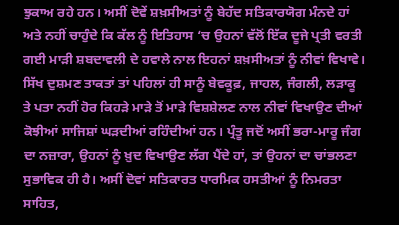ਝੁਕਾਅ ਰਹੇ ਹਨ। ਅਸੀਂ ਦੋਵੇਂ ਸ਼ਖ਼ਸੀਅਤਾਂ ਨੂੰ ਬੇਹੱਦ ਸਤਿਕਾਰਯੋਗ ਮੰਨਦੇ ਹਾਂ ਅਤੇ ਨਹੀਂ ਚਾਹੁੰਦੇ ਕਿ ਕੱਲ ਨੂੰ ਇਤਿਹਾਸ ‘ਚ ਉਹਨਾਂ ਵੱਲੋਂ ਇੱਕ ਦੂਜੇ ਪ੍ਰਤੀ ਵਰਤੀ ਗਈ ਮਾੜੀ ਸ਼ਬਦਾਵਲੀ ਦੇ ਹਵਾਲੇ ਨਾਲ ਇਹਨਾਂ ਸ਼ਖ਼ਸੀਅਤਾਂ ਨੂੰ ਨੀਵਾਂ ਵਿਖਾਵੇ।
ਸਿੱਖ ਦੁਸ਼ਮਣ ਤਾਕਤਾਂ ਤਾਂ ਪਹਿਲਾਂ ਹੀ ਸਾਨੂੰ ਬੇਵਕੂਫ਼, ਜਾਹਲ, ਜੰਗਲੀ, ਲੜਾਕੂ ਤੇ ਪਤਾ ਨਹੀਂ ਹੋਰ ਕਿਹੜੇ ਮਾੜੇ ਤੋਂ ਮਾੜੇ ਵਿਸ਼ਸ਼ੇਲਣ ਨਾਲ ਨੀਵਾਂ ਵਿਖਾਉਣ ਦੀਆਂ ਕੋਝੀਆਂ ਸਾਜਿਸ਼ਾਂ ਘੜਦੀਆਂ ਰਹਿੰਦੀਆਂ ਹਨ। ਪ੍ਰੰਤੂ ਜਦੋਂ ਅਸੀਂ ਭਰਾ-ਮਾਰੂ ਜੰਗ ਦਾ ਨਜ਼ਾਰਾ, ਉਹਨਾਂ ਨੂੰ ਖ਼ੁਦ ਵਿਖਾਉਣ ਲੱਗ ਪੈਂਦੇ ਹਾਂ, ਤਾਂ ਉਹਨਾਂ ਦਾ ਚਾਂਭਲਣਾ ਸੁਭਾਵਿਕ ਹੀ ਹੈ। ਅਸੀਂ ਦੋਵਾਂ ਸਤਿਕਾਰਤ ਧਾਰਮਿਕ ਹਸਤੀਆਂ ਨੂੰ ਨਿਮਰਤਾ ਸਾਹਿਤ,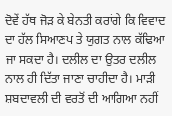ਦੋਵੇਂ ਹੱਥ ਜੋੜ ਕੇ ਬੇਨਤੀ ਕਰਾਂਗੇ ਕਿ ਵਿਵਾਦ ਦਾ ਹੱਲ ਸਿਆਣਪ ਤੇ ਯੁਗਤ ਨਾਲ ਕੱਢਿਆ ਜਾ ਸਕਦਾ ਹੈ। ਦਲੀਲ ਦਾ ਉਤਰ ਦਲੀਲ ਨਾਲ ਹੀ ਦਿੱਤਾ ਜਾਣਾ ਚਾਹੀਦਾ ਹੈ। ਮਾੜੀ ਸ਼ਬਦਾਵਲੀ ਦੀ ਵਰਤੋਂ ਦੀ ਆਗਿਆ ਨਹੀਂ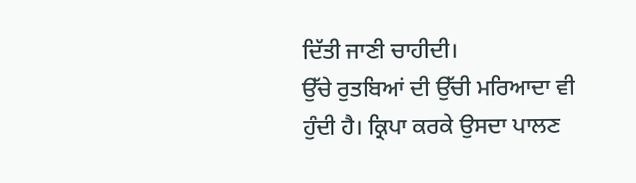ਦਿੱਤੀ ਜਾਣੀ ਚਾਹੀਦੀ।
ਉੱਚੇ ਰੁਤਬਿਆਂ ਦੀ ਉੱਚੀ ਮਰਿਆਦਾ ਵੀ ਹੁੰਦੀ ਹੈ। ਕ੍ਰਿਪਾ ਕਰਕੇ ਉਸਦਾ ਪਾਲਣ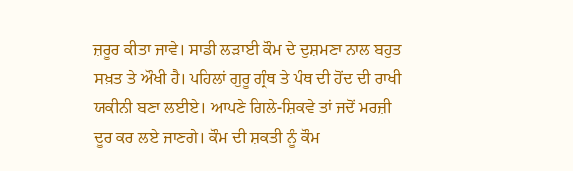ਜ਼ਰੂਰ ਕੀਤਾ ਜਾਵੇ। ਸਾਡੀ ਲੜਾਈ ਕੌਮ ਦੇ ਦੁਸ਼ਮਣਾ ਨਾਲ ਬਹੁਤ ਸਖ਼ਤ ਤੇ ਔਖੀ ਹੈ। ਪਹਿਲਾਂ ਗੁਰੂ ਗ੍ਰੰਥ ਤੇ ਪੰਥ ਦੀ ਹੋਂਦ ਦੀ ਰਾਖੀ ਯਕੀਨੀ ਬਣਾ ਲਈਏ। ਆਪਣੇ ਗਿਲੇ-ਸ਼ਿਕਵੇ ਤਾਂ ਜਦੋਂ ਮਰਜ਼ੀ ਦੂਰ ਕਰ ਲਏ ਜਾਣਗੇ। ਕੌਮ ਦੀ ਸ਼ਕਤੀ ਨੂੰ ਕੌਮ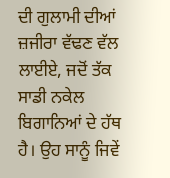ਦੀ ਗੁਲਾਮੀ ਦੀਆਂ ਜ਼ਜੀਰਾ ਵੱਢਣ ਵੱਲ ਲਾਈਏ, ਜਦੋਂ ਤੱਕ ਸਾਡੀ ਨਕੇਲ ਬਿਗਾਨਿਆਂ ਦੇ ਹੱਥ ਹੈ। ਉਹ ਸਾਨੂੰ ਜਿਵੇਂ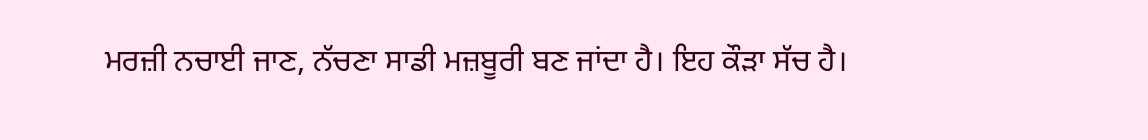ਮਰਜ਼ੀ ਨਚਾਈ ਜਾਣ, ਨੱਚਣਾ ਸਾਡੀ ਮਜ਼ਬੂਰੀ ਬਣ ਜਾਂਦਾ ਹੈ। ਇਹ ਕੌੜਾ ਸੱਚ ਹੈ।